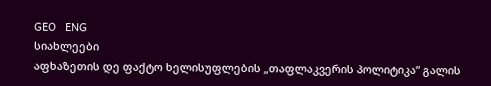GEO   ENG
სიახლეები
აფხაზეთის დე ფაქტო ხელისუფლების „თაფლაკვერის პოლიტიკა“ გალის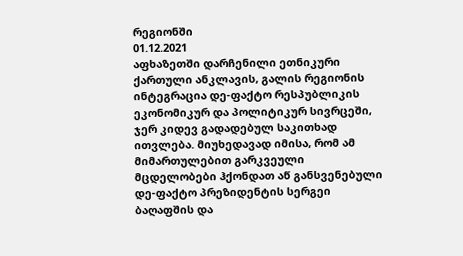რეგიონში
01.12.2021
აფხაზეთში დარჩენილი ეთნიკური ქართული ანკლავის, გალის რეგიონის ინტეგრაცია დე-ფაქტო რესპუბლიკის ეკონომიკურ და პოლიტიკურ სივრცეში, ჯერ კიდევ გადადებულ საკითხად ითვლება. მიუხედავად იმისა, რომ ამ მიმართულებით გარკვეული მცდელობები ჰქონდათ აწ განსვენებული დე-ფაქტო პრეზიდენტის სერგეი ბაღაფშის და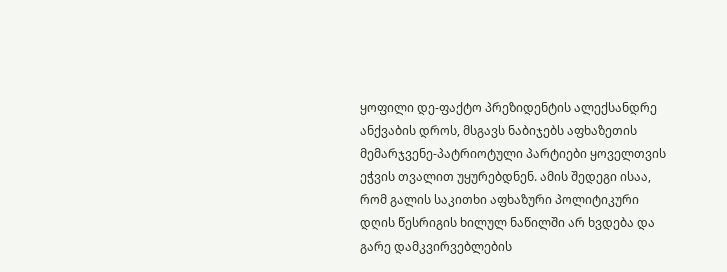ყოფილი დე-ფაქტო პრეზიდენტის ალექსანდრე ანქვაბის დროს, მსგავს ნაბიჯებს აფხაზეთის მემარჯვენე-პატრიოტული პარტიები ყოველთვის ეჭვის თვალით უყურებდნენ. ამის შედეგი ისაა, რომ გალის საკითხი აფხაზური პოლიტიკური დღის წესრიგის ხილულ ნაწილში არ ხვდება და გარე დამკვირვებლების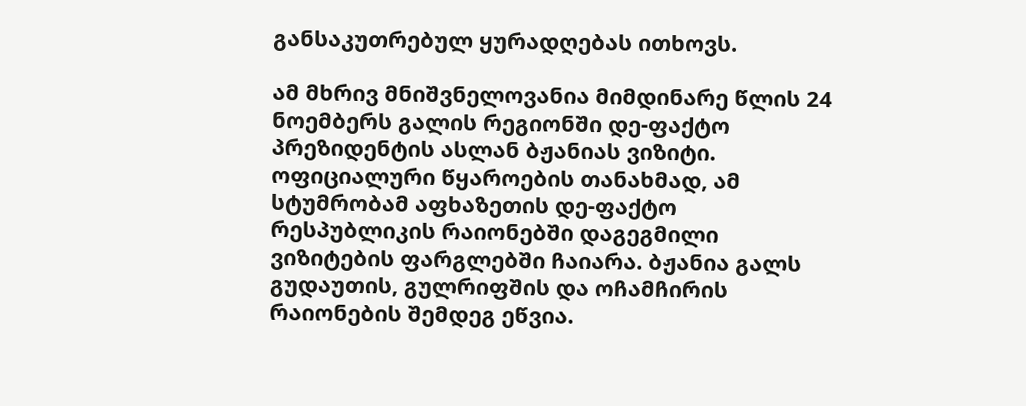განსაკუთრებულ ყურადღებას ითხოვს.

ამ მხრივ მნიშვნელოვანია მიმდინარე წლის 24 ნოემბერს გალის რეგიონში დე-ფაქტო პრეზიდენტის ასლან ბჟანიას ვიზიტი. ოფიციალური წყაროების თანახმად, ამ სტუმრობამ აფხაზეთის დე-ფაქტო რესპუბლიკის რაიონებში დაგეგმილი ვიზიტების ფარგლებში ჩაიარა. ბჟანია გალს გუდაუთის, გულრიფშის და ოჩამჩირის რაიონების შემდეგ ეწვია.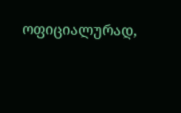ოფიციალურად,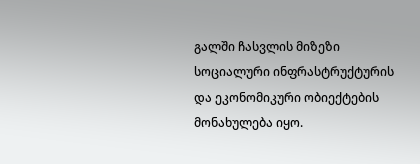გალში ჩასვლის მიზეზი სოციალური ინფრასტრუქტურის და ეკონომიკური ობიექტების მონახულება იყო.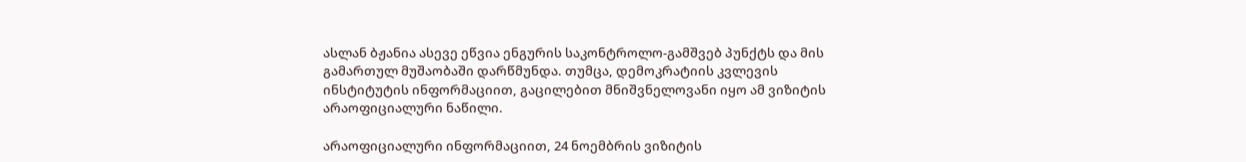ასლან ბჟანია ასევე ეწვია ენგურის საკონტროლო-გამშვებ პუნქტს და მის გამართულ მუშაობაში დარწმუნდა. თუმცა, დემოკრატიის კვლევის ინსტიტუტის ინფორმაციით, გაცილებით მნიშვნელოვანი იყო ამ ვიზიტის არაოფიციალური ნაწილი.

არაოფიციალური ინფორმაციით, 24 ნოემბრის ვიზიტის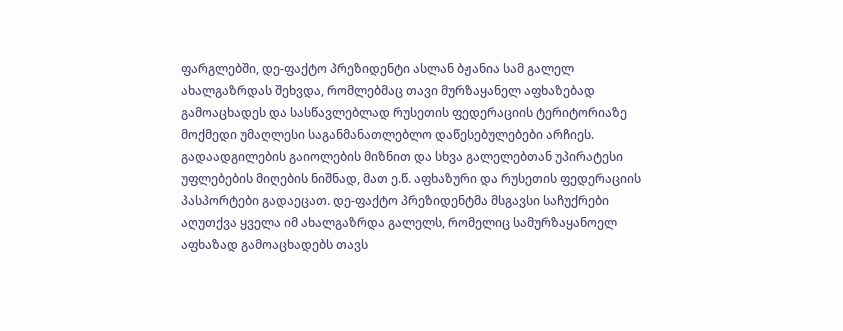ფარგლებში, დე-ფაქტო პრეზიდენტი ასლან ბჟანია სამ გალელ ახალგაზრდას შეხვდა, რომლებმაც თავი მურზაყანელ აფხაზებად გამოაცხადეს და სასწავლებლად რუსეთის ფედერაციის ტერიტორიაზე მოქმედი უმაღლესი საგანმანათლებლო დაწესებულებები არჩიეს. გადაადგილების გაიოლების მიზნით და სხვა გალელებთან უპირატესი უფლებების მიღების ნიშნად, მათ ე.წ. აფხაზური და რუსეთის ფედერაციის პასპორტები გადაეცათ. დე-ფაქტო პრეზიდენტმა მსგავსი საჩუქრები აღუთქვა ყველა იმ ახალგაზრდა გალელს, რომელიც სამურზაყანოელ აფხაზად გამოაცხადებს თავს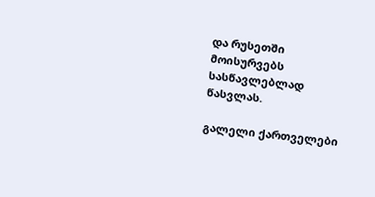და რუსეთში მოისურვებს სასწავლებლად წასვლას.

გალელი ქართველები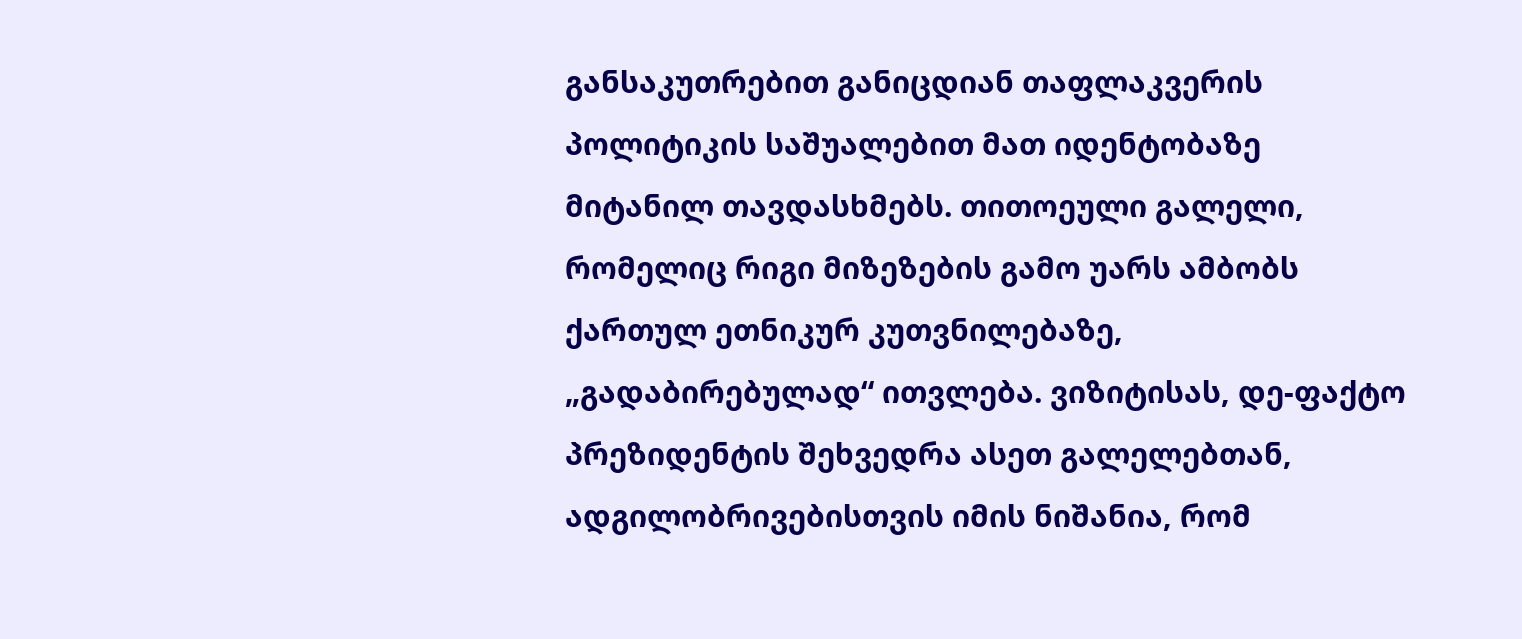განსაკუთრებით განიცდიან თაფლაკვერის პოლიტიკის საშუალებით მათ იდენტობაზე მიტანილ თავდასხმებს. თითოეული გალელი, რომელიც რიგი მიზეზების გამო უარს ამბობს ქართულ ეთნიკურ კუთვნილებაზე, „გადაბირებულად“ ითვლება. ვიზიტისას, დე-ფაქტო პრეზიდენტის შეხვედრა ასეთ გალელებთან, ადგილობრივებისთვის იმის ნიშანია, რომ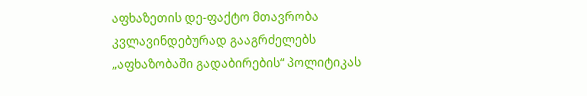აფხაზეთის დე-ფაქტო მთავრობა კვლავინდებურად გააგრძელებს „აფხაზობაში გადაბირების“ პოლიტიკას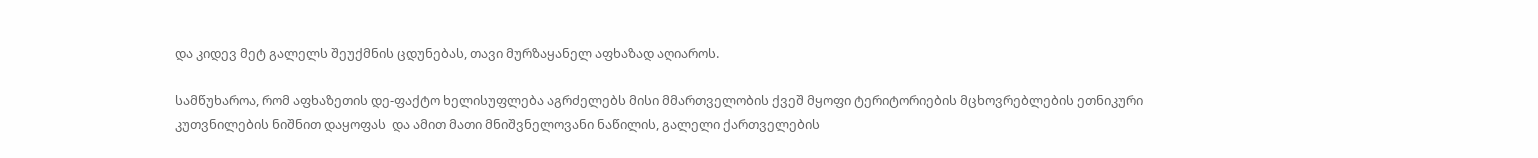და კიდევ მეტ გალელს შეუქმნის ცდუნებას, თავი მურზაყანელ აფხაზად აღიაროს.

სამწუხაროა, რომ აფხაზეთის დე-ფაქტო ხელისუფლება აგრძელებს მისი მმართველობის ქვეშ მყოფი ტერიტორიების მცხოვრებლების ეთნიკური კუთვნილების ნიშნით დაყოფას  და ამით მათი მნიშვნელოვანი ნაწილის, გალელი ქართველების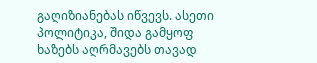გაღიზიანებას იწვევს. ასეთი პოლიტიკა, შიდა გამყოფ ხაზებს აღრმავებს თავად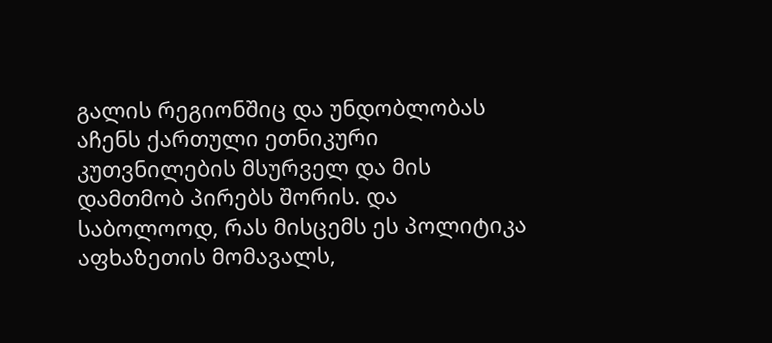გალის რეგიონშიც და უნდობლობას აჩენს ქართული ეთნიკური კუთვნილების მსურველ და მის დამთმობ პირებს შორის. და საბოლოოდ, რას მისცემს ეს პოლიტიკა აფხაზეთის მომავალს,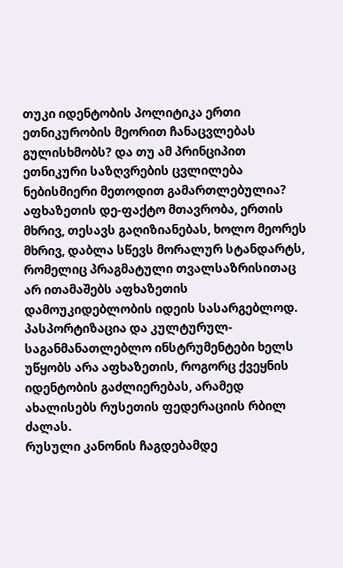თუკი იდენტობის პოლიტიკა ერთი ეთნიკურობის მეორით ჩანაცვლებას გულისხმობს? და თუ ამ პრინციპით ეთნიკური საზღვრების ცვლილება ნებისმიერი მეთოდით გამართლებულია? აფხაზეთის დე-ფაქტო მთავრობა, ერთის მხრივ, თესავს გაღიზიანებას, ხოლო მეორეს მხრივ, დაბლა სწევს მორალურ სტანდარტს, რომელიც პრაგმატული თვალსაზრისითაც არ ითამაშებს აფხაზეთის დამოუკიდებლობის იდეის სასარგებლოდ. პასპორტიზაცია და კულტურულ-საგანმანათლებლო ინსტრუმენტები ხელს უწყობს არა აფხაზეთის, როგორც ქვეყნის იდენტობის გაძლიერებას, არამედ ახალისებს რუსეთის ფედერაციის რბილ ძალას.
რუსული კანონის ჩაგდებამდე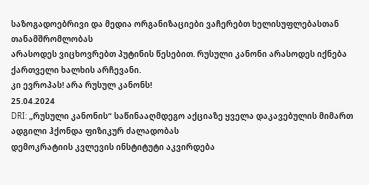საზოგადოებრივი და მედია ორგანიზაციები ვაჩერებთ ხელისუფლებასთან თანამშრომლობას
არასოდეს ვიცხოვრებთ პუტინის წესებით. რუსული კანონი არასოდეს იქნება ქართველი ხალხის არჩევანი.
კი ევროპას! არა რუსულ კანონს!
25.04.2024
DRI: „რუსული კანონის“ საწინააღმდეგო აქციაზე ყველა დაკავებულის მიმართ ადგილი ჰქონდა ფიზიკურ ძალადობას
დემოკრატიის კვლევის ინსტიტუტი აკვირდება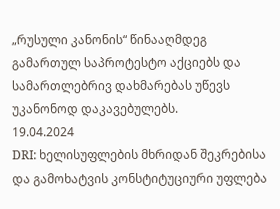„რუსული კანონის“ წინააღმდეგ გამართულ საპროტესტო აქციებს და სამართლებრივ დახმარებას უწევს უკანონოდ დაკავებულებს.
19.04.2024
DRI: ხელისუფლების მხრიდან შეკრებისა და გამოხატვის კონსტიტუციური უფლება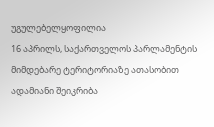უგულებელყოფილია
16 აპრილს, საქართველოს პარლამენტის მიმდებარე ტერიტორიაზე ათასობით ადამიანი შეიკრიბა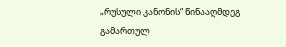„რუსული კანონის“ წინააღმდეგ გამართულ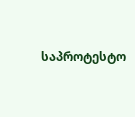საპროტესტო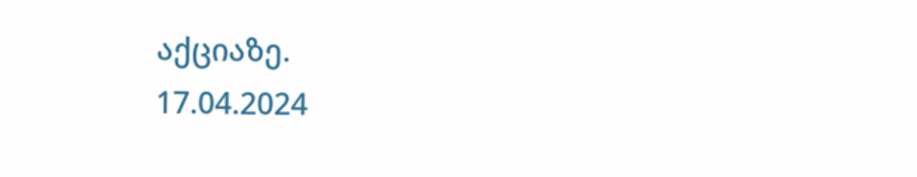აქციაზე.
17.04.2024